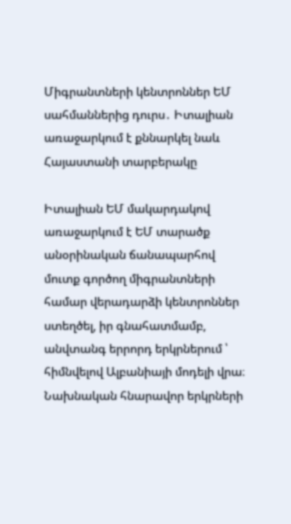Միգրանտների կենտրոններ ԵՄ սահմաններից դուրս․ Իտալիան առաջարկում է քննարկել նաև Հայաստանի տարբերակը

Իտալիան ԵՄ մակարդակով առաջարկում է ԵՄ տարածք անօրինական ճանապարհով մուտք գործող միգրանտների համար վերադարձի կենտրոններ ստեղծել, իր գնահատմամբ, անվտանգ երրորդ երկրներում ՝ հիմնվելով Ալբանիայի մոդելի վրա։ Նախնական հնարավոր երկրների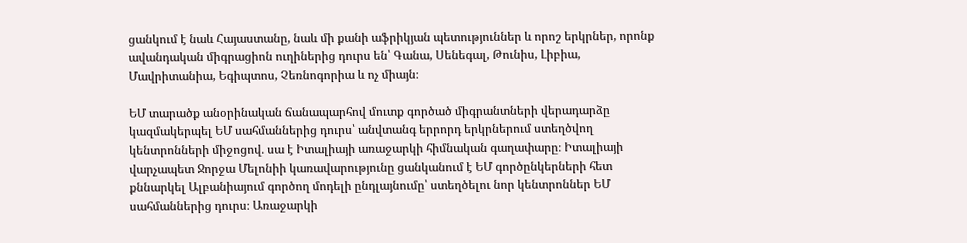ցանկում է նաև Հայաստանը, նաև մի քանի աֆրիկյան պետություններ և որոշ երկրներ, որոնք ավանդական միգրացիոն ուղիներից դուրս են՝ Գանա, Սենեգալ, Թունիս, Լիբիա, Մավրիտանիա, Եգիպտոս, Չեռնոգորիա և ոչ միայն։

ԵՄ տարածք անօրինական ճանապարհով մուտք գործած միգրանտների վերադարձը կազմակերպել ԵՄ սահմաններից դուրս՝ անվտանգ երրորդ երկրներում ստեղծվող կենտրոնների միջոցով․ սա է Իտալիայի առաջարկի հիմնական գաղափարը։ Իտալիայի վարչապետ Ջորջա Մելոնիի կառավարությունը ցանկանում է ԵՄ գործընկերների հետ քննարկել Ալբանիայում գործող մոդելի ընդլայնումը՝ ստեղծելու նոր կենտրոններ ԵՄ սահմաններից դուրս։ Առաջարկի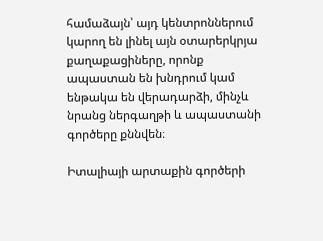համաձայն՝ այդ կենտրոններում կարող են լինել այն օտարերկրյա քաղաքացիները, որոնք ապաստան են խնդրում կամ ենթակա են վերադարձի, մինչև նրանց ներգաղթի և ապաստանի գործերը քննվեն։

Իտալիայի արտաքին գործերի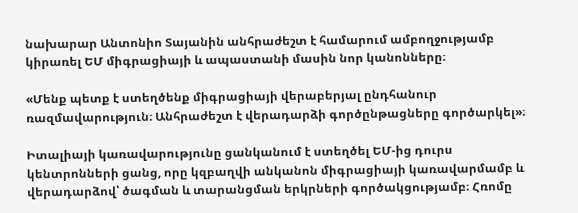նախարար Անտոնիո Տայանին անհրաժեշտ է համարում ամբողջությամբ կիրառել ԵՄ միգրացիայի և ապաստանի մասին նոր կանոնները։

«Մենք պետք է ստեղծենք միգրացիայի վերաբերյալ ընդհանուր ռազմավարություն։ Անհրաժեշտ է վերադարձի գործընթացները գործարկել»։

Իտալիայի կառավարությունը ցանկանում է ստեղծել ԵՄ-ից դուրս կենտրոնների ցանց, որը կզբաղվի անկանոն միգրացիայի կառավարմամբ և վերադարձով՝ ծագման և տարանցման երկրների գործակցությամբ։ Հռոմը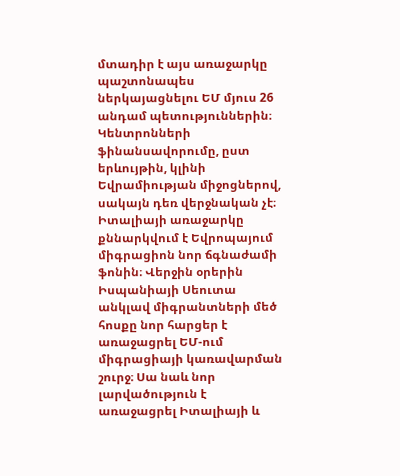մտադիր է այս առաջարկը պաշտոնապես ներկայացնելու ԵՄ մյուս 26 անդամ պետություններին։ Կենտրոնների ֆինանսավորումը, ըստ երևույթին, կլինի Եվրամիության միջոցներով, սակայն դեռ վերջնական չէ։ Իտալիայի առաջարկը քննարկվում է Եվրոպայում միգրացիոն նոր ճգնաժամի ֆոնին։ Վերջին օրերին Իսպանիայի Սեուտա անկլավ միգրանտների մեծ հոսքը նոր հարցեր է առաջացրել ԵՄ-ում միգրացիայի կառավարման շուրջ։ Սա նաև նոր լարվածություն է առաջացրել Իտալիայի և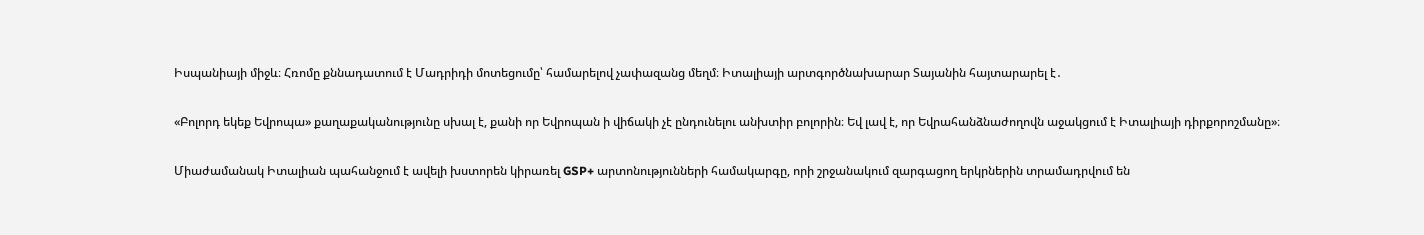Իսպանիայի միջև։ Հռոմը քննադատում է Մադրիդի մոտեցումը՝ համարելով չափազանց մեղմ։ Իտալիայի արտգործնախարար Տայանին հայտարարել է․

«Բոլորդ եկեք Եվրոպա» քաղաքականությունը սխալ է, քանի որ Եվրոպան ի վիճակի չէ ընդունելու անխտիր բոլորին։ Եվ լավ է, որ Եվրահանձնաժողովն աջակցում է Իտալիայի դիրքորոշմանը»։

Միաժամանակ Իտալիան պահանջում է ավելի խստորեն կիրառել GSP+ արտոնությունների համակարգը, որի շրջանակում զարգացող երկրներին տրամադրվում են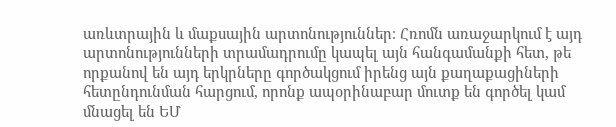առևտրային և մաքսային արտոնություններ։ Հռոմն առաջարկում է այդ արտոնությունների տրամադրումը կապել այն հանգամանքի հետ, թե որքանով են այդ երկրները գործակցում իրենց այն քաղաքացիների հետընդունման հարցում, որոնք ապօրինաբար մուտք են գործել կամ մնացել են ԵՄ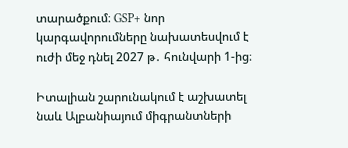տարածքում։ GSP+ նոր կարգավորումները նախատեսվում է ուժի մեջ դնել 2027 թ․ հունվարի 1-ից։

Իտալիան շարունակում է աշխատել նաև Ալբանիայում միգրանտների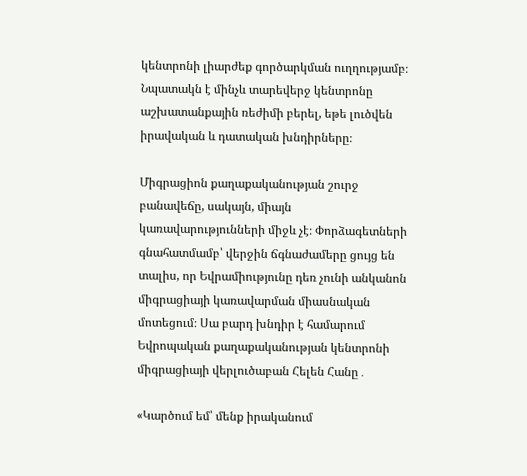կենտրոնի լիարժեք գործարկման ուղղությամբ։ Նպատակն է մինչև տարեվերջ կենտրոնը աշխատանքային ռեժիմի բերել, եթե լուծվեն իրավական և դատական խնդիրները։

Միգրացիոն քաղաքականության շուրջ բանավեճը, սակայն, միայն կառավարությունների միջև չէ։ Փորձագետների գնահատմամբ՝ վերջին ճգնաժամերը ցույց են տալիս, որ Եվրամիությունը դեռ չունի անկանոն միգրացիայի կառավարման միասնական մոտեցում։ Սա բարդ խնդիր է համարում Եվրոպական քաղաքականության կենտրոնի միգրացիայի վերլուծաբան Հելեն Հանը․

«Կարծում եմ՝ մենք իրականում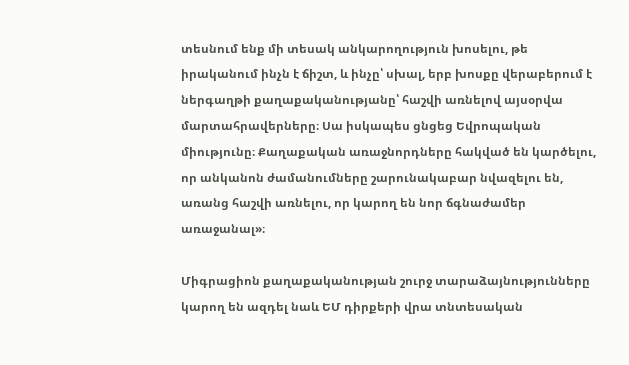տեսնում ենք մի տեսակ անկարողություն խոսելու, թե իրականում ինչն է ճիշտ, և ինչը՝ սխալ, երբ խոսքը վերաբերում է ներգաղթի քաղաքականությանը՝ հաշվի առնելով այսօրվա մարտահրավերները։ Սա իսկապես ցնցեց Եվրոպական միությունը։ Քաղաքական առաջնորդները հակված են կարծելու, որ անկանոն ժամանումները շարունակաբար նվազելու են, առանց հաշվի առնելու, որ կարող են նոր ճգնաժամեր առաջանալ»։

Միգրացիոն քաղաքականության շուրջ տարաձայնությունները կարող են ազդել նաև ԵՄ դիրքերի վրա տնտեսական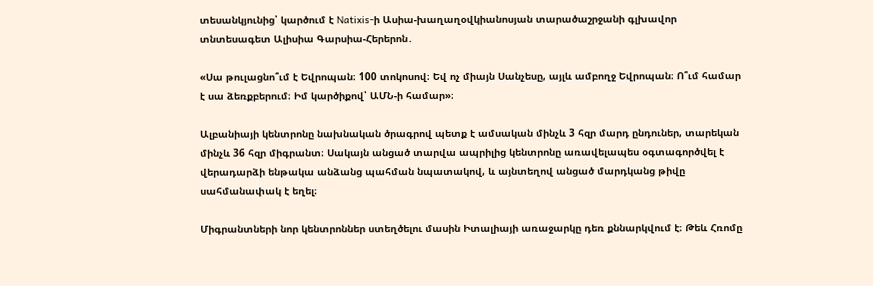տեսանկյունից՝ կարծում է Natixis-ի Ասիա-խաղաղօվկիանոսյան տարածաշրջանի գլխավոր տնտեսագետ Ալիսիա Գարսիա-Հերերոն․

«Սա թուլացնո՞ւմ է Եվրոպան։ 100 տոկոսով։ Եվ ոչ միայն Սանչեսը, այլև ամբողջ Եվրոպան։ Ո՞ւմ համար է սա ձեռքբերում։ Իմ կարծիքով՝ ԱՄՆ-ի համար»։

Ալբանիայի կենտրոնը նախնական ծրագրով պետք է ամսական մինչև 3 հզր մարդ ընդուներ, տարեկան մինչև 36 հզր միգրանտ։ Սակայն անցած տարվա ապրիլից կենտրոնը առավելապես օգտագործվել է վերադարձի ենթակա անձանց պահման նպատակով, և այնտեղով անցած մարդկանց թիվը սահմանափակ է եղել։

Միգրանտների նոր կենտրոններ ստեղծելու մասին Իտալիայի առաջարկը դեռ քննարկվում է։ Թեև Հռոմը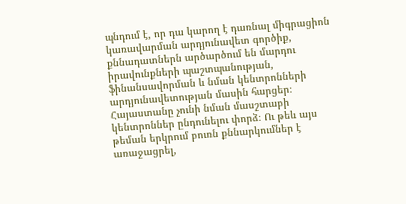պնդում է, որ դա կարող է դառնալ միգրացիոն կառավարման արդյունավետ գործիք, քննադատներն արծարծում են մարդու իրավունքների պաշտպանության, ֆինանսավորման և նման կենտրոնների արդյունավետության մասին հարցեր։ Հայաստանը չունի նման մասշտաբի կենտրոններ ընդունելու փորձ։ Ու թեև այս թեման երկրում բուռն քննարկումներ է առաջացրել,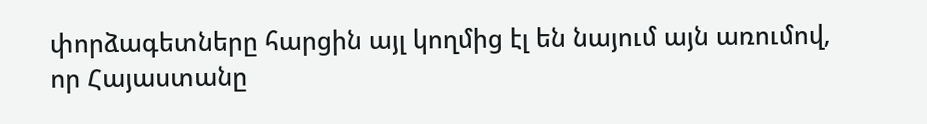փորձագետները հարցին այլ կողմից էլ են նայում այն առումով, որ Հայաստանը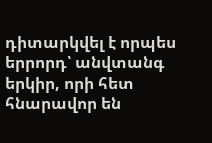դիտարկվել է որպես երրորդ՝ անվտանգ երկիր, որի հետ հնարավոր են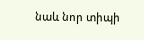նաև նոր տիպի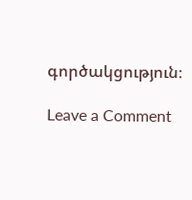գործակցություն։

Leave a Comment